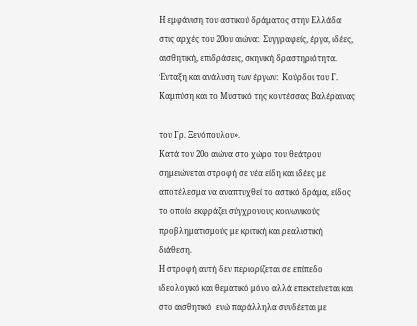Η εμφάνιση του αστικού δράματος στην Ελλάδα στις αρχές του 20ου αιώνα:  Συγγραφείς, έργα, ιδέες, αισθητική, επιδράσεις, σκηνική δραστηριότητα.  Ένταξη και ανάλυση των έργων:  Κούρδοι του Γ. Καμπύση και το Μυστικό της κοντέσσας Βαλέραινας

του Γρ. Ξενόπουλου».
Κατά τον 20ο αιώνα στο χώρο του θεάτρου σημειώνεται στροφή σε νέα είδη και ιδέες με αποτέλεσμα να αναπτυχθεί το αστικό δράμα, είδος το οποίο εκφράζει σύγχρονους κοινωνικούς προβληματισμούς με κριτική και ρεαλιστική διάθεση.
Η στροφή αυτή δεν περιορίζεται σε επίπεδο ιδεολογικό και θεματικό μόνο αλλά επεκτείνεται και στο αισθητικό  ενώ παράλληλα συνδέεται με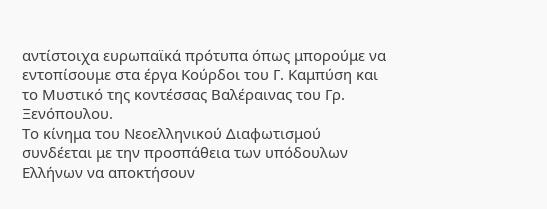αντίστοιχα ευρωπαϊκά πρότυπα όπως μπορούμε να εντοπίσουμε στα έργα Κούρδοι του Γ. Καμπύση και το Μυστικό της κοντέσσας Βαλέραινας του Γρ. Ξενόπουλου.
Το κίνημα του Νεοελληνικού Διαφωτισμού συνδέεται με την προσπάθεια των υπόδουλων Ελλήνων να αποκτήσουν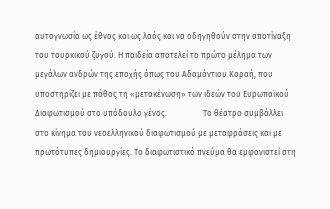αυτογνωσία ως έθνος και ως λαός και να οδηγηθούν στην αποτίναξη του τουρκικού ζυγού. Η παιδεία αποτελεί το πρώτο μέλημα των μεγάλων ανδρών της εποχής όπως του Αδαμάντιου Κοραή, που υποστηρίζει με πάθος τη «μετακένωση» των ιδεών του Ευρωπαϊκού Διαφωτισμού στο υπόδουλο γένος.                  Το θέατρο συμβάλλει στο κίνημα του νεοελληνικού διαφωτισμού με μεταφράσεις και με πρωτότυπες δημιουργίες. Το διαφωτιστικό πνεύμα θα εμφανιστεί στη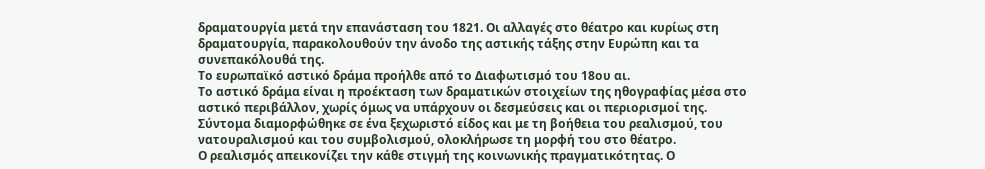δραματουργία μετά την επανάσταση του 1821. Οι αλλαγές στο θέατρο και κυρίως στη δραματουργία, παρακολουθούν την άνοδο της αστικής τάξης στην Ευρώπη και τα συνεπακόλουθά της.
Το ευρωπαϊκό αστικό δράμα προήλθε από το Διαφωτισμό του 18ου αι.
Το αστικό δράμα είναι η προέκταση των δραματικών στοιχείων της ηθογραφίας μέσα στο αστικό περιβάλλον, χωρίς όμως να υπάρχουν οι δεσμεύσεις και οι περιορισμοί της.  Σύντομα διαμορφώθηκε σε ένα ξεχωριστό είδος και με τη βοήθεια του ρεαλισμού, του νατουραλισμού και του συμβολισμού, ολοκλήρωσε τη μορφή του στο θέατρο.
Ο ρεαλισμός απεικονίζει την κάθε στιγμή της κοινωνικής πραγματικότητας. Ο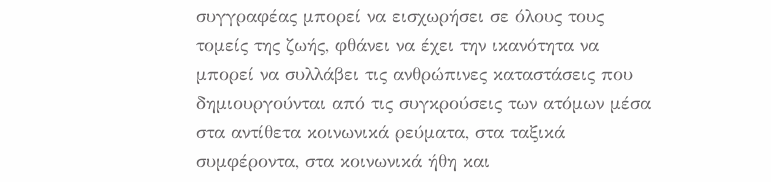συγγραφέας μπορεί να εισχωρήσει σε όλους τους τομείς της ζωής, φθάνει να έχει την ικανότητα να μπορεί να συλλάβει τις ανθρώπινες καταστάσεις που δημιουργούνται από τις συγκρούσεις των ατόμων μέσα στα αντίθετα κοινωνικά ρεύματα, στα ταξικά συμφέροντα, στα κοινωνικά ήθη και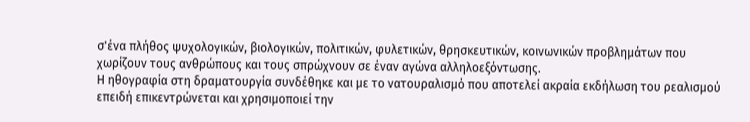σ'ένα πλήθος ψυχολογικών, βιολογικών, πολιτικών, φυλετικών, θρησκευτικών, κοινωνικών προβλημάτων που χωρίζουν τους ανθρώπους και τους σπρώχνουν σε έναν αγώνα αλληλοεξόντωσης.
Η ηθογραφία στη δραματουργία συνδέθηκε και με το νατουραλισμό που αποτελεί ακραία εκδήλωση του ρεαλισμού επειδή επικεντρώνεται και χρησιμοποιεί την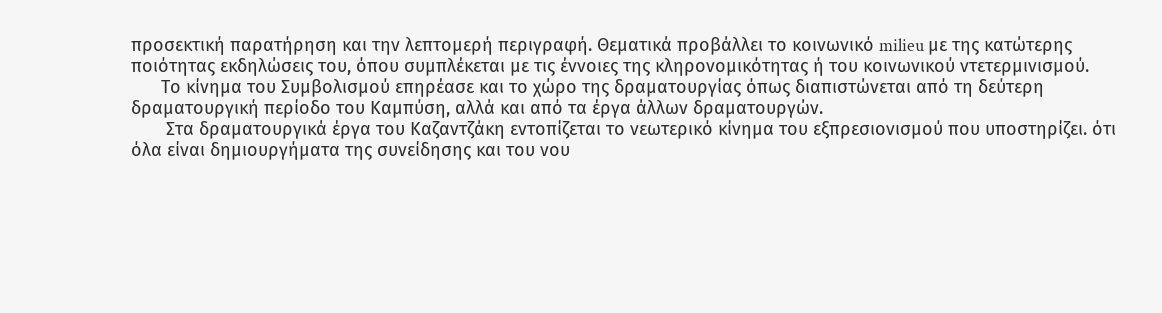προσεκτική παρατήρηση και την λεπτομερή περιγραφή. Θεματικά προβάλλει το κοινωνικό milieu με της κατώτερης ποιότητας εκδηλώσεις του, όπου συμπλέκεται με τις έννοιες της κληρονομικότητας ή του κοινωνικού ντετερμινισμού.
      Το κίνημα του Συμβολισμού επηρέασε και το χώρο της δραματουργίας όπως διαπιστώνεται από τη δεύτερη δραματουργική περίοδο του Καμπύση, αλλά και από τα έργα άλλων δραματουργών.
       Στα δραματουργικά έργα του Καζαντζάκη εντοπίζεται το νεωτερικό κίνημα του εξπρεσιονισμού που υποστηρίζει. ότι όλα είναι δημιουργήματα της συνείδησης και του νου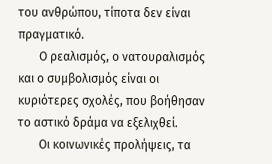του ανθρώπου, τίποτα δεν είναι πραγματικό.
       Ο ρεαλισμός, ο νατουραλισμός και ο συμβολισμός είναι οι κυριότερες σχολές, που βοήθησαν το αστικό δράμα να εξελιχθεί.
       Οι κοινωνικές προλήψεις, τα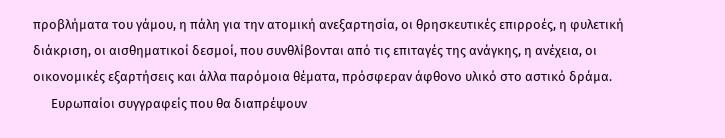προβλήματα του γάμου, η πάλη για την ατομική ανεξαρτησία, οι θρησκευτικές επιρροές, η φυλετική διάκριση, οι αισθηματικοί δεσμοί, που συνθλίβονται από τις επιταγές της ανάγκης, η ανέχεια, οι οικονομικές εξαρτήσεις και άλλα παρόμοια θέματα, πρόσφεραν άφθονο υλικό στο αστικό δράμα.
      Ευρωπαίοι συγγραφείς που θα διαπρέψουν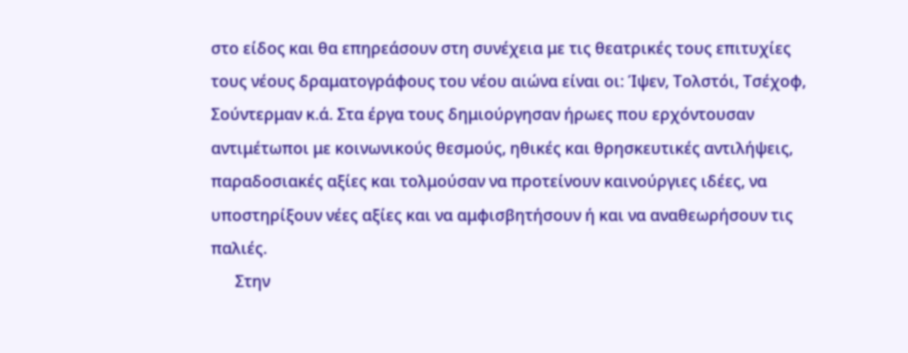στο είδος και θα επηρεάσουν στη συνέχεια με τις θεατρικές τους επιτυχίες  τους νέους δραματογράφους του νέου αιώνα είναι οι: Ίψεν, Τολστόι, Τσέχοφ, Σούντερμαν κ.ά. Στα έργα τους δημιούργησαν ήρωες που ερχόντουσαν αντιμέτωποι με κοινωνικούς θεσμούς, ηθικές και θρησκευτικές αντιλήψεις, παραδοσιακές αξίες και τολμούσαν να προτείνουν καινούργιες ιδέες, να υποστηρίξουν νέες αξίες και να αμφισβητήσουν ή και να αναθεωρήσουν τις παλιές.
      Στην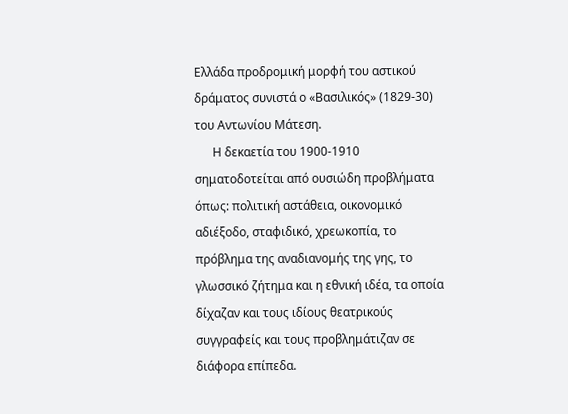Ελλάδα προδρομική μορφή του αστικού δράματος συνιστά ο «Βασιλικός» (1829-30) του Αντωνίου Μάτεση.
      Η δεκαετία του 1900-1910 σηματοδοτείται από ουσιώδη προβλήματα όπως: πολιτική αστάθεια, οικονομικό αδιέξοδο, σταφιδικό, χρεωκοπία, το πρόβλημα της αναδιανομής της γης, το γλωσσικό ζήτημα και η εθνική ιδέα, τα οποία δίχαζαν και τους ιδίους θεατρικούς  συγγραφείς και τους προβλημάτιζαν σε διάφορα επίπεδα.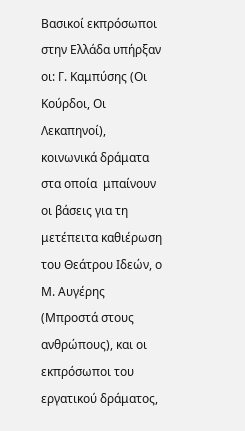Βασικοί εκπρόσωποι στην Ελλάδα υπήρξαν οι: Γ. Καμπύσης (Οι Κούρδοι, Οι Λεκαπηνοί), κοινωνικά δράματα στα οποία  μπαίνουν οι βάσεις για τη μετέπειτα καθιέρωση του Θεάτρου Ιδεών, ο Μ. Αυγέρης (Μπροστά στους ανθρώπους), και οι εκπρόσωποι του εργατικού δράματος,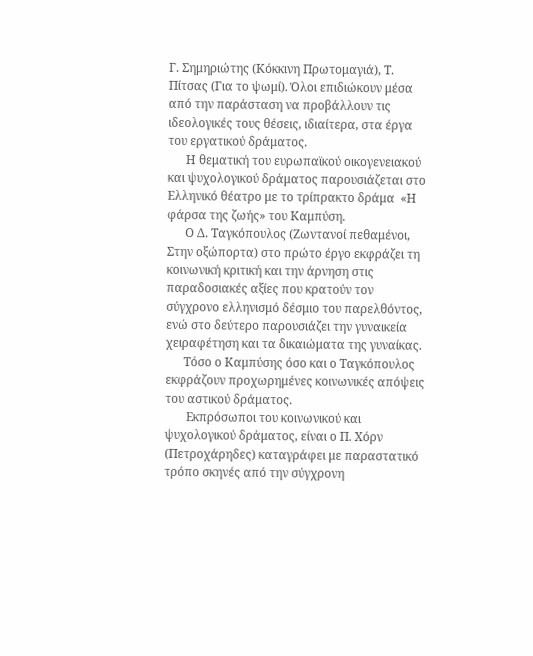Γ. Σημηριώτης (Κόκκινη Πρωτομαγιά), Τ. Πίτσας (Για το ψωμί). Όλοι επιδιώκουν μέσα από την παράσταση να προβάλλουν τις ιδεολογικές τους θέσεις, ιδιαίτερα, στα έργα του εργατικού δράματος.
      Η θεματική του ευρωπαϊκού οικογενειακού και ψυχολογικού δράματος παρουσιάζεται στο Ελληνικό θέατρο με το τρίπρακτο δράμα  «Η φάρσα της ζωής» του Καμπύση.
      Ο Δ. Ταγκόπουλος (Ζωντανοί πεθαμένοι, Στην οξώπορτα) στο πρώτο έργο εκφράζει τη κοινωνική κριτική και την άρνηση στις παραδοσιακές αξίες που κρατούν τον σύγχρονο ελληνισμό δέσμιο του παρελθόντος, ενώ στο δεύτερο παρουσιάζει την γυναικεία χειραφέτηση και τα δικαιώματα της γυναίκας.
      Τόσο ο Καμπύσης όσο και ο Ταγκόπουλος εκφράζουν προχωρημένες κοινωνικές απόψεις του αστικού δράματος.
       Εκπρόσωποι του κοινωνικού και ψυχολογικού δράματος, είναι ο Π. Χόρν         (Πετροχάρηδες) καταγράφει με παραστατικό τρόπο σκηνές από την σύγχρονη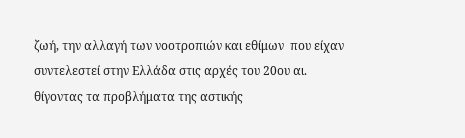ζωή, την αλλαγή των νοοτροπιών και εθίμων  που είχαν συντελεστεί στην Ελλάδα στις αρχές του 20ου αι. θίγοντας τα προβλήματα της αστικής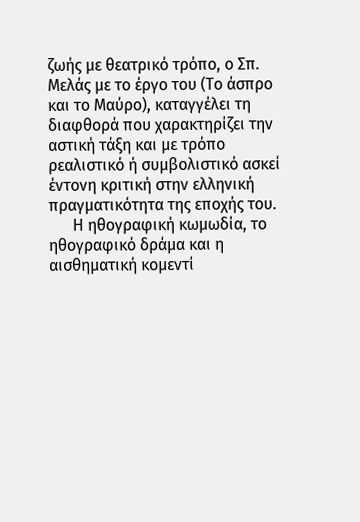ζωής με θεατρικό τρόπο, ο Σπ. Μελάς με το έργο του (Το άσπρο και το Μαύρο), καταγγέλει τη διαφθορά που χαρακτηρίζει την αστική τάξη και με τρόπο ρεαλιστικό ή συμβολιστικό ασκεί έντονη κριτική στην ελληνική πραγματικότητα της εποχής του.
      Η ηθογραφική κωμωδία, το ηθογραφικό δράμα και η αισθηματική κομεντί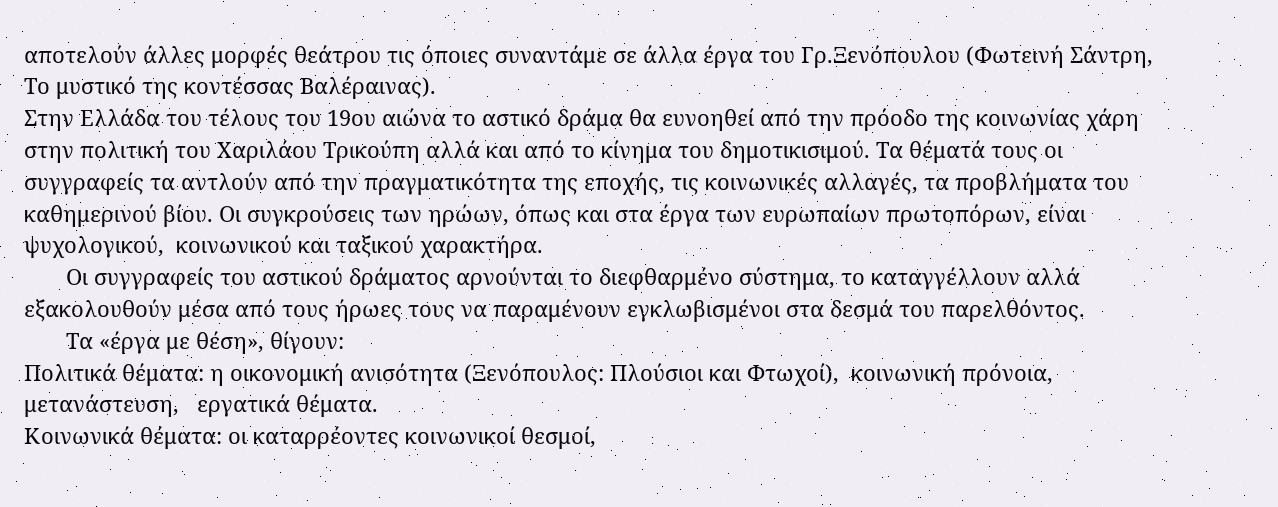αποτελούν άλλες μορφές θεάτρου τις όποιες συναντάμε σε άλλα έργα του Γρ.Ξενόπουλου (Φωτεινή Σάντρη, Το μυστικό της κοντέσσας Βαλέραινας).
Στην Ελλάδα του τέλους του 19ου αιώνα το αστικό δράμα θα ευνοηθεί από την πρόοδο της κοινωνίας χάρη στην πολιτική του Χαριλάου Τρικούπη αλλά και από το κίνημα του δημοτικισιμού. Τα θέματά τους οι συγγραφείς τα αντλούν από την πραγματικότητα της εποχής, τις κοινωνικές αλλαγές, τα προβλήματα του καθημερινού βίου. Οι συγκρούσεις των ηρώων, όπως και στα έργα των ευρωπαίων πρωτοπόρων, είναι ψυχολογικού,  κοινωνικού και ταξικού χαρακτήρα.
       Οι συγγραφείς του αστικού δράματος αρνούνται το διεφθαρμένο σύστημα, το καταγγέλλουν αλλά εξακολουθούν μέσα από τους ήρωες τους να παραμένουν εγκλωβισμένοι στα δεσμά του παρελθόντος.
       Τα «έργα με θέση», θίγουν:
Πολιτικά θέματα: η οικονομική ανισότητα (Ξενόπουλος: Πλούσιοι και Φτωχοί),  κοινωνική πρόνοια,  μετανάστευση,   εργατικά θέματα.
Κοινωνικά θέματα: οι καταρρέοντες κοινωνικοί θεσμοί,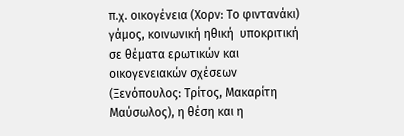π.χ. οικογένεια (Χορν: Το φιντανάκι)  γάμος, κοινωνική ηθική  υποκριτική σε θέματα ερωτικών και οικογενειακών σχέσεων (Ξενόπουλος: Τρίτος, Μακαρίτη Μαύσωλος), η θέση και η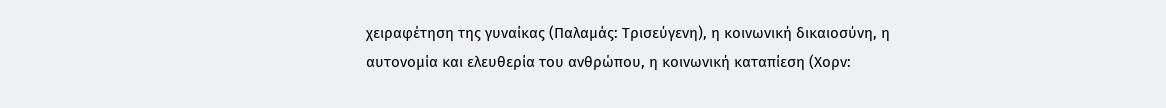χειραφέτηση της γυναίκας (Παλαμάς: Τρισεύγενη), η κοινωνική δικαιοσύνη, η αυτονομία και ελευθερία του ανθρώπου, η κοινωνική καταπίεση (Χορν: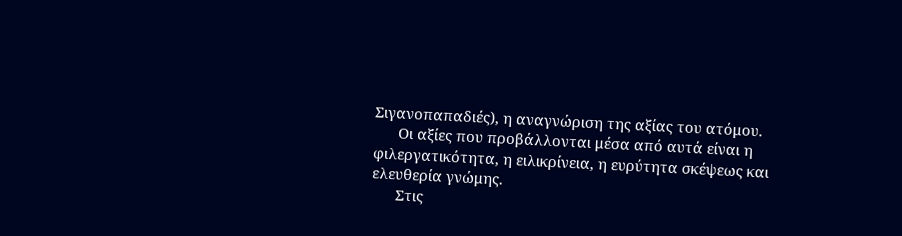Σιγανοπαπαδιές), η αναγνώριση της αξίας του ατόμου.
      Οι αξίες που προβάλλονται μέσα από αυτά είναι η φιλεργατικότητα, η ειλικρίνεια, η ευρύτητα σκέψεως και ελευθερία γνώμης.
      Στις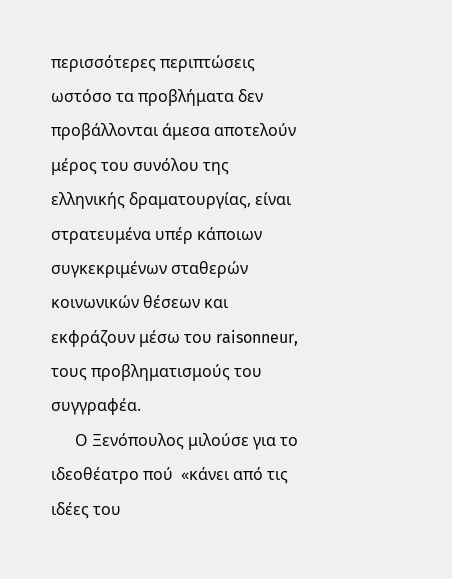περισσότερες περιπτώσεις ωστόσο τα προβλήματα δεν προβάλλονται άμεσα αποτελούν μέρος του συνόλου της ελληνικής δραματουργίας, είναι στρατευμένα υπέρ κάποιων συγκεκριμένων σταθερών κοινωνικών θέσεων και εκφράζουν μέσω του raisonneur, τους προβληματισμούς του συγγραφέα.
      Ο Ξενόπουλος μιλούσε για το ιδεοθέατρο πού  «κάνει από τις ιδέες του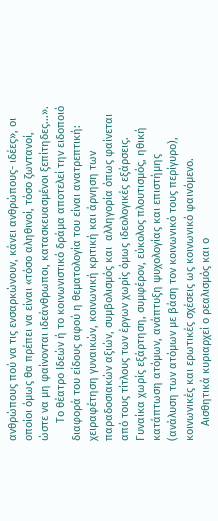ανθρώπους πού να τις ενσαρκώνουν, κάνει ανθρώπους- ιδέες», οι οποίοι όμως θα πρέπει να είναι «τόσο αληθινοί, τόσο ζωντανοί, ώστε να μη φαίνονται ιδεάνθρωποι, κατασκευασμένοι ξεπίτηδες...».
      Το θέατρο Ιδεών ή το κοινωνιστικό δράμα αποτελεί την ειδοποιό διαφορά του είδους αφού η θεματολογία του είναι ανατρεπτική: χειραφέτηση γυναικών, κοινωνική κριτική και άρνηση των παραδοσιακών αξιών, συμβολισμός και  αλληγορία όπως φαίνεται από τους τίτλους των έργων χωρίς όμως ιδεολογικές εξάρσεις. Γυναίκα χωρίς εξάρτηση, συμφέρον, εύκολος πλουτισμός, ηθική κατάπτωση ατόμων, ανάπτυξη ψυχολογίας και επιστήμης (ανάλυση των ατόμων με βάση τον κοινωνικό τους περίγυρο), κοινωνικές και ερωτικές σχέσεις ως κοινωνικό φαινόμενο.
     Αισθητικά κυριαρχεί ο ρεαλισμός και ο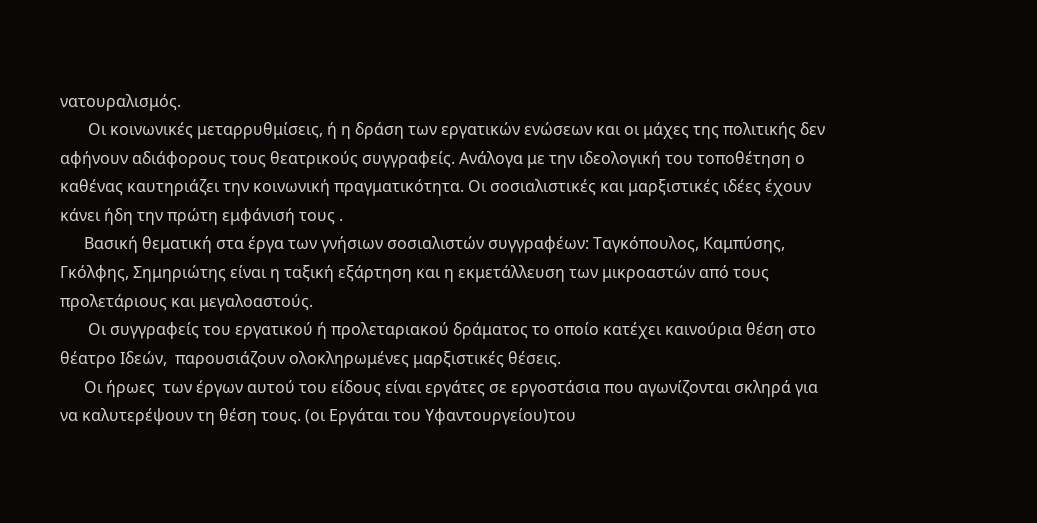νατουραλισμός.
       Οι κοινωνικές μεταρρυθμίσεις, ή η δράση των εργατικών ενώσεων και οι μάχες της πολιτικής δεν αφήνουν αδιάφορους τους θεατρικούς συγγραφείς. Ανάλογα με την ιδεολογική του τοποθέτηση ο καθένας καυτηριάζει την κοινωνική πραγματικότητα. Οι σοσιαλιστικές και μαρξιστικές ιδέες έχουν κάνει ήδη την πρώτη εμφάνισή τους .
      Βασική θεματική στα έργα των γνήσιων σοσιαλιστών συγγραφέων: Ταγκόπουλος, Καμπύσης, Γκόλφης, Σημηριώτης είναι η ταξική εξάρτηση και η εκμετάλλευση των μικροαστών από τους προλετάριους και μεγαλοαστούς.
       Οι συγγραφείς του εργατικού ή προλεταριακού δράματος το οποίο κατέχει καινούρια θέση στο θέατρο Ιδεών,  παρουσιάζουν ολοκληρωμένες μαρξιστικές θέσεις.
      Οι ήρωες  των έργων αυτού του είδους είναι εργάτες σε εργοστάσια που αγωνίζονται σκληρά για να καλυτερέψουν τη θέση τους. (οι Εργάται του Υφαντουργείου)του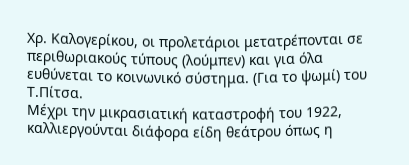Χρ. Καλογερίκου, οι προλετάριοι μετατρέπονται σε περιθωριακούς τύπους (λούμπεν) και για όλα ευθύνεται το κοινωνικό σύστημα. (Για το ψωμί) του Τ.Πίτσα.
Μέχρι την μικρασιατική καταστροφή του 1922, καλλιεργούνται διάφορα είδη θεάτρου όπως η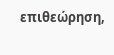επιθεώρηση,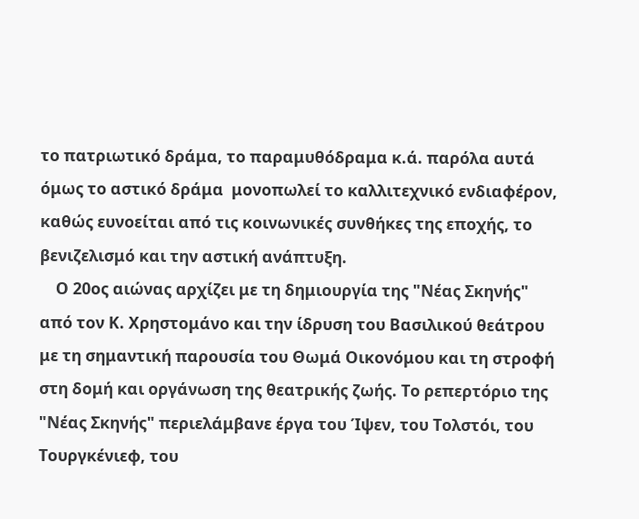το πατριωτικό δράμα, το παραμυθόδραμα κ.ά. παρόλα αυτά όμως το αστικό δράμα  μονοπωλεί το καλλιτεχνικό ενδιαφέρον, καθώς ευνοείται από τις κοινωνικές συνθήκες της εποχής, το βενιζελισμό και την αστική ανάπτυξη.
    Ο 20ος αιώνας αρχίζει με τη δημιουργία της "Νέας Σκηνής" από τον Κ. Χρηστομάνο και την ίδρυση του Βασιλικού θεάτρου με τη σημαντική παρουσία του Θωμά Οικονόμου και τη στροφή στη δομή και οργάνωση της θεατρικής ζωής. Το ρεπερτόριο της "Νέας Σκηνής" περιελάμβανε έργα του Ίψεν, του Τολστόι, του Τουργκένιεφ, του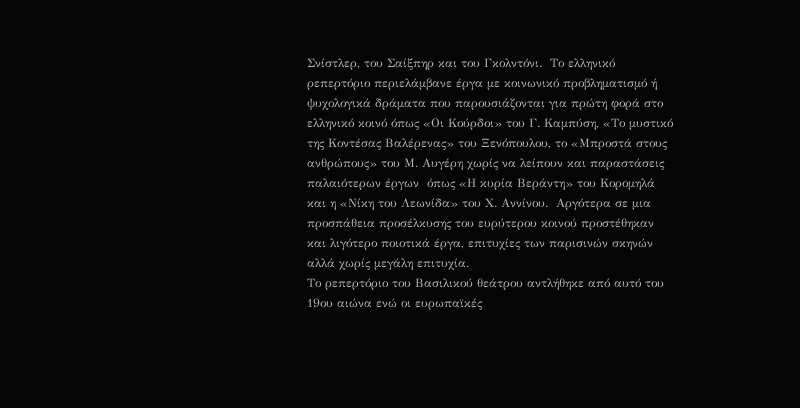Σνίστλερ, του Σαίξπηρ και του Γκολντόνι.  Το ελληνικό ρεπερτόριο περιελάμβανε έργα με κοινωνικό προβληματισμό ή ψυχολογικά δράματα που παρουσιάζονται για πρώτη φορά στο ελληνικό κοινό όπως «Οι Κούρδοι» του Γ. Καμπύση, «Το μυστικό της Κοντέσας Βαλέρενας» του Ξενόπουλου, το «Μπροστά στους ανθρώπους» του Μ. Αυγέρη χωρίς να λείπουν και παραστάσεις παλαιότερων έργων  όπως «Η κυρία Βεράντη» του Κορομηλά και η «Νίκη του Λεωνίδα» του Χ. Αννίνου.  Αργότερα σε μια προσπάθεια προσέλκυσης του ευρύτερου κοινού προστέθηκαν και λιγότερο ποιοτικά έργα, επιτυχίες των παρισινών σκηνών αλλά χωρίς μεγάλη επιτυχία.
Το ρεπερτόριο του Βασιλικού θεάτρου αντλήθηκε από αυτό του 19ου αιώνα ενώ οι ευρωπαϊκές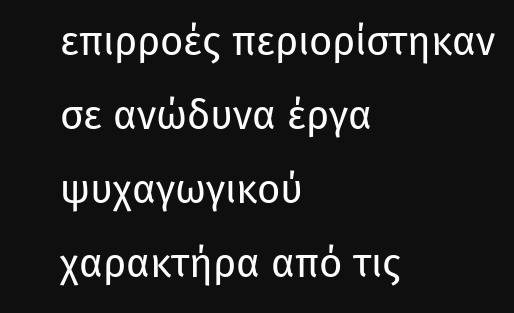επιρροές περιορίστηκαν σε ανώδυνα έργα ψυχαγωγικού χαρακτήρα από τις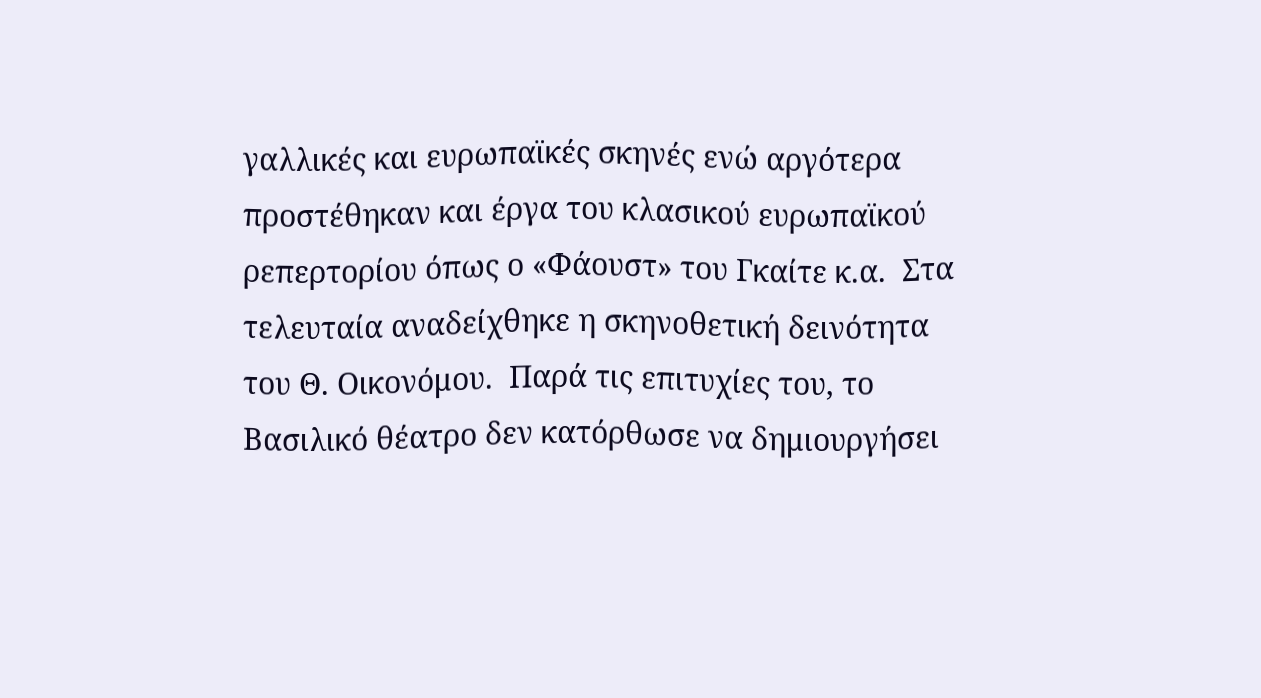γαλλικές και ευρωπαϊκές σκηνές ενώ αργότερα προστέθηκαν και έργα του κλασικού ευρωπαϊκού ρεπερτορίου όπως ο «Φάουστ» του Γκαίτε κ.α.  Στα τελευταία αναδείχθηκε η σκηνοθετική δεινότητα του Θ. Οικονόμου.  Παρά τις επιτυχίες του, το Βασιλικό θέατρο δεν κατόρθωσε να δημιουργήσει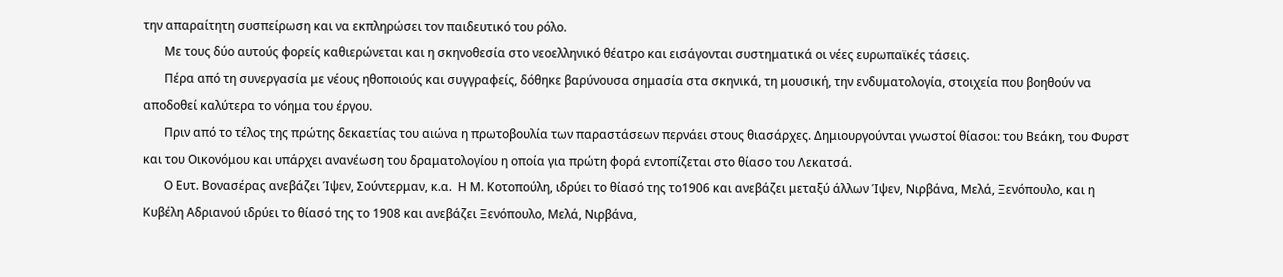την απαραίτητη συσπείρωση και να εκπληρώσει τον παιδευτικό του ρόλο.
       Με τους δύο αυτούς φορείς καθιερώνεται και η σκηνοθεσία στο νεοελληνικό θέατρο και εισάγονται συστηματικά οι νέες ευρωπαϊκές τάσεις.
       Πέρα από τη συνεργασία με νέους ηθοποιούς και συγγραφείς, δόθηκε βαρύνουσα σημασία στα σκηνικά, τη μουσική, την ενδυματολογία, στοιχεία που βοηθούν να αποδοθεί καλύτερα το νόημα του έργου.
       Πριν από το τέλος της πρώτης δεκαετίας του αιώνα η πρωτοβουλία των παραστάσεων περνάει στους θιασάρχες. Δημιουργούνται γνωστοί θίασοι: του Βεάκη, του Φυρστ και του Οικονόμου και υπάρχει ανανέωση του δραματολογίου η οποία για πρώτη φορά εντοπίζεται στο θίασο του Λεκατσά.
       Ο Ευτ. Βονασέρας ανεβάζει Ίψεν, Σούντερμαν, κ.α.  Η Μ. Κοτοπούλη, ιδρύει το θίασό της το1906 και ανεβάζει μεταξύ άλλων Ίψεν, Νιρβάνα, Μελά, Ξενόπουλο, και η Κυβέλη Αδριανού ιδρύει το θίασό της το 1908 και ανεβάζει Ξενόπουλο, Μελά, Νιρβάνα,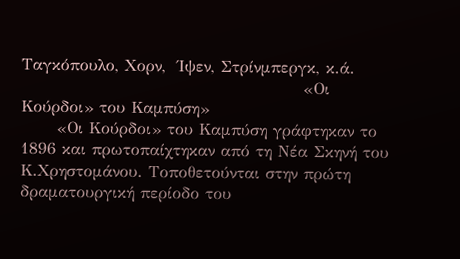Ταγκόπουλο, Χορν,  Ίψεν, Στρίνμπεργκ, κ.ά.
                                               «Οι Κούρδοι» του Καμπύση»
      «Οι Κούρδοι» του Καμπύση γράφτηκαν το 1896 και πρωτοπαίχτηκαν από τη Νέα Σκηνή του Κ.Χρηστομάνου. Τοποθετούνται στην πρώτη δραματουργική περίοδο του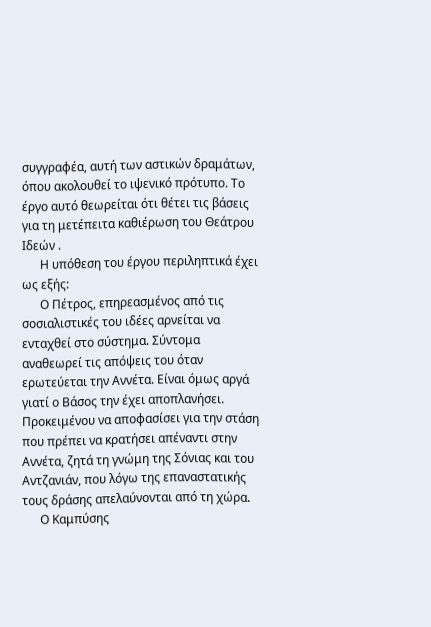συγγραφέα, αυτή των αστικών δραμάτων, όπου ακολουθεί το ιψενικό πρότυπο. Το έργο αυτό θεωρείται ότι θέτει τις βάσεις για τη μετέπειτα καθιέρωση του Θεάτρου Ιδεών .
      Η υπόθεση του έργου περιληπτικά έχει ως εξής:
      Ο Πέτρος, επηρεασμένος από τις σοσιαλιστικές του ιδέες αρνείται να ενταχθεί στο σύστημα. Σύντομα αναθεωρεί τις απόψεις του όταν ερωτεύεται την Αννέτα. Είναι όμως αργά γιατί ο Βάσος την έχει αποπλανήσει. Προκειμένου να αποφασίσει για την στάση που πρέπει να κρατήσει απέναντι στην Αννέτα, ζητά τη γνώμη της Σόνιας και του Αντζανιάν, που λόγω της επαναστατικής τους δράσης απελαύνονται από τη χώρα.
      Ο Καμπύσης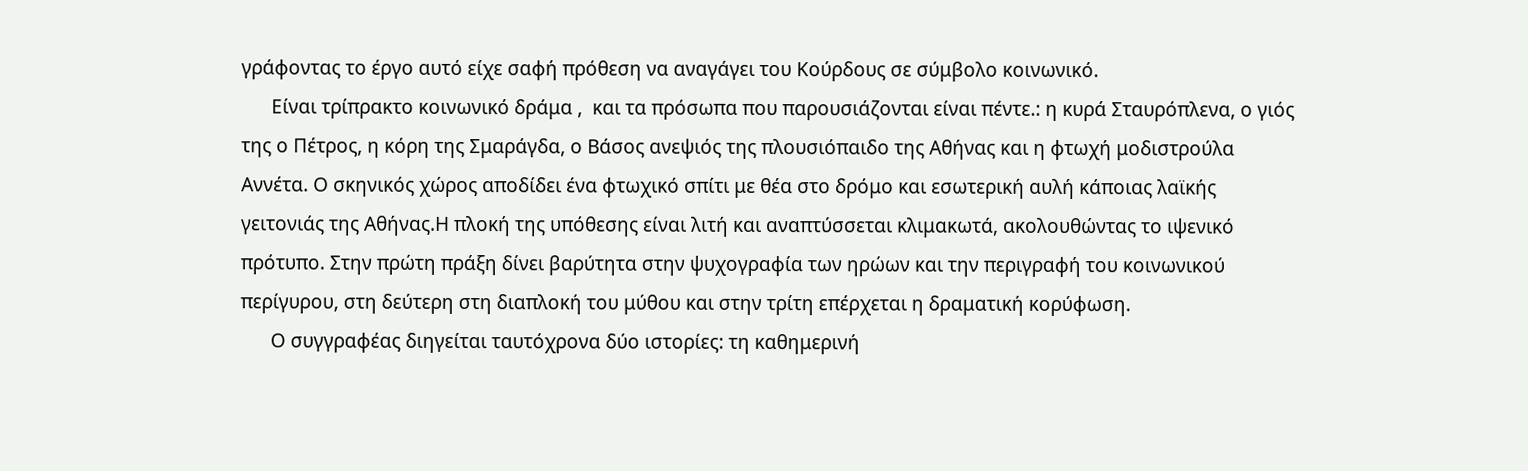γράφοντας το έργο αυτό είχε σαφή πρόθεση να αναγάγει του Κούρδους σε σύμβολο κοινωνικό.
      Είναι τρίπρακτο κοινωνικό δράμα ,  και τα πρόσωπα που παρουσιάζονται είναι πέντε.: η κυρά Σταυρόπλενα, ο γιός της ο Πέτρος, η κόρη της Σμαράγδα, ο Βάσος ανεψιός της πλουσιόπαιδο της Αθήνας και η φτωχή μοδιστρούλα Αννέτα. Ο σκηνικός χώρος αποδίδει ένα φτωχικό σπίτι με θέα στο δρόμο και εσωτερική αυλή κάποιας λαϊκής γειτονιάς της Αθήνας.Η πλοκή της υπόθεσης είναι λιτή και αναπτύσσεται κλιμακωτά, ακολουθώντας το ιψενικό πρότυπο. Στην πρώτη πράξη δίνει βαρύτητα στην ψυχογραφία των ηρώων και την περιγραφή του κοινωνικού περίγυρου, στη δεύτερη στη διαπλοκή του μύθου και στην τρίτη επέρχεται η δραματική κορύφωση.
      Ο συγγραφέας διηγείται ταυτόχρονα δύο ιστορίες: τη καθημερινή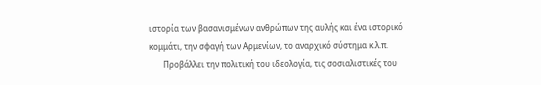ιστορία των βασανισμένων ανθρώπων της αυλής και ένα ιστορικό κομμάτι, την σφαγή των Αρμενίων, το αναρχικό σύστημα κ.λ.π.
       Προβάλλει την πολιτική του ιδεολογία, τις σοσιαλιστικές του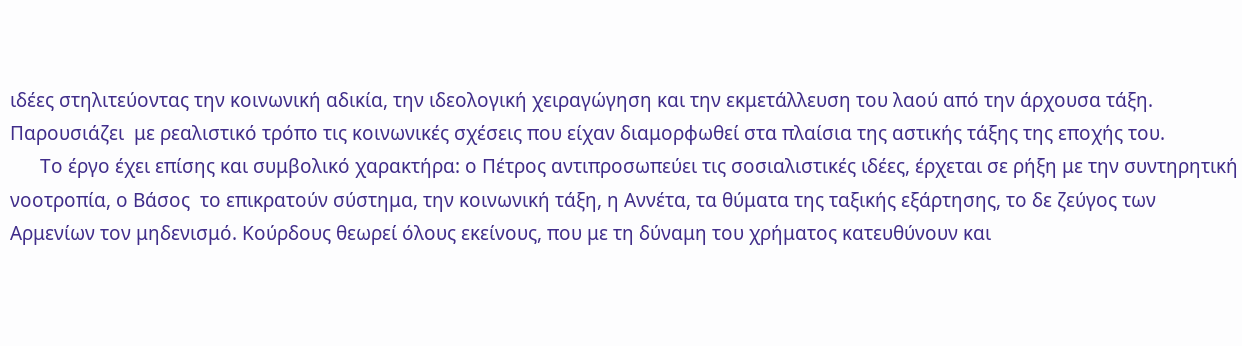ιδέες στηλιτεύοντας την κοινωνική αδικία, την ιδεολογική χειραγώγηση και την εκμετάλλευση του λαού από την άρχουσα τάξη. Παρουσιάζει  με ρεαλιστικό τρόπο τις κοινωνικές σχέσεις που είχαν διαμορφωθεί στα πλαίσια της αστικής τάξης της εποχής του.
      Το έργο έχει επίσης και συμβολικό χαρακτήρα: ο Πέτρος αντιπροσωπεύει τις σοσιαλιστικές ιδέες, έρχεται σε ρήξη με την συντηρητική νοοτροπία, ο Βάσος  το επικρατούν σύστημα, την κοινωνική τάξη, η Αννέτα, τα θύματα της ταξικής εξάρτησης, το δε ζεύγος των Αρμενίων τον μηδενισμό. Κούρδους θεωρεί όλους εκείνους, που με τη δύναμη του χρήματος κατευθύνουν και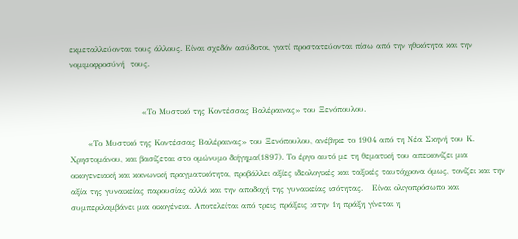εκμεταλλεύονται τους άλλους. Είναι σχεδόν ασύδοτοι, γιατί προστατεύονται πίσω από την ηθικότητα και την νομιμοφροσύνή  τους.


                        «Το Μυστικό της Κοντέσσας Βαλέραινας» του Ξενόπουλου.

      «Το Μυστικό της Κοντέσσας Βαλέραινας» του Ξενόπουλου, ανέβηκε το 1904 από τη Νέα Σκηνή του Κ. Χρηστομάνου, και βασίζεται στο ομώνυμο διήγημα(1897). Το έργο αυτό με τη θεματική του απεικονίζει μια οικογενειακή και κοινωνική πραγματικότητα, προβάλλει αξίες ιδεολογικές και ταξικές ταυτόχρονα όμως, τονίζει και την αξία της γυναικείας παρουσίας αλλά και την αποδοχή της γυναικείας ισότητας.   Eίναι ολιγοπρόσωπο και συμπεριλαμβάνει μια οικογένεια. Αποτελείται από τρεις πράξεις :στην 1η πράξη γίνεται η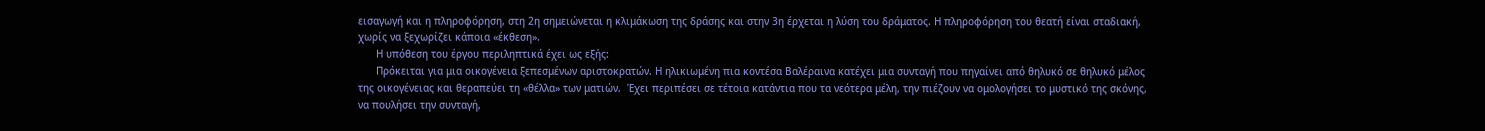εισαγωγή και η πληροφόρηση, στη 2η σημειώνεται η κλιμάκωση της δράσης και στην 3η έρχεται η λύση του δράματος. Η πληροφόρηση του θεατή είναι σταδιακή, χωρίς να ξεχωρίζει κάποια «έκθεση».
      Η υπόθεση του έργου περιληπτικά έχει ως εξής:
      Πρόκειται για μια οικογένεια ξεπεσμένων αριστοκρατών. Η ηλικιωμένη πια κοντέσα Βαλέραινα κατέχει μια συνταγή που πηγαίνει από θηλυκό σε θηλυκό μέλος της οικογένειας και θεραπεύει τη «θέλλα» των ματιών.  Έχει περιπέσει σε τέτοια κατάντια που τα νεότερα μέλη, την πιέζουν να ομολογήσει το μυστικό της σκόνης, να πουλήσει την συνταγή,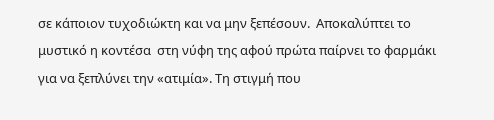σε κάποιον τυχοδιώκτη και να μην ξεπέσουν.  Αποκαλύπτει το μυστικό η κοντέσα  στη νύφη της αφού πρώτα παίρνει το φαρμάκι για να ξεπλύνει την «ατιμία». Τη στιγμή που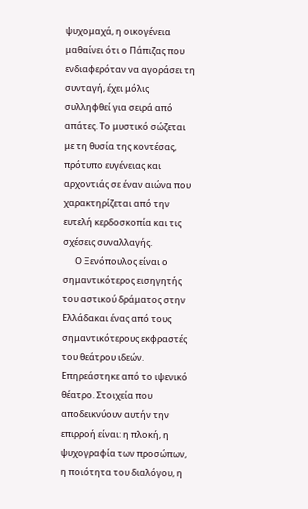ψυχομαχά, η οικογένεια μαθαίνει ότι ο Πάπιζας που ενδιαφερόταν να αγοράσει τη συνταγή, έχει μόλις συλληφθεί για σειρά από απάτες. Το μυστικό σώζεται με τη θυσία της κοντέσας, πρότυπο ευγένειας και αρχοντιάς σε έναν αιώνα που χαρακτηρίζεται από την ευτελή κερδοσκοπία και τις σχέσεις συναλλαγής.
      Ο Ξενόπουλος είναι ο σημαντικότερος εισηγητής του αστικού δράματος στην Ελλάδακαι ένας από τους σημαντικότερους εκφραστές του θεάτρου ιδεών.    Επηρεάστηκε από το ιψενικό θέατρο. Στοιχεία που αποδεικνύουν αυτήν την επιρροή είναι: η πλοκή, η ψυχογραφία των προσώπων, η ποιότητα του διαλόγου, η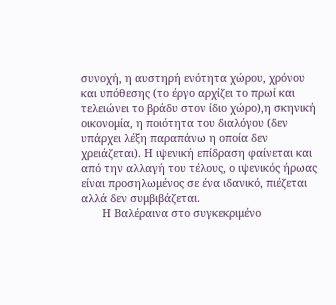συνοχή, η αυστηρή ενότητα χώρου, χρόνου και υπόθεσης (το έργο αρχίζει το πρωί και τελειώνει το βράδυ στον ίδιο χώρο),η σκηνική οικονομία, η ποιότητα του διαλόγου (δεν υπάρχει λέξη παραπάνω η οποία δεν χρειάζεται). Η ιψενική επίδραση φαίνεται και από την αλλαγή του τέλους, ο ιψενικός ήρωας είναι προσηλωμένος σε ένα ιδανικό, πιέζεται αλλά δεν συμβιβάζεται.
       Η Βαλέραινα στο συγκεκριμένο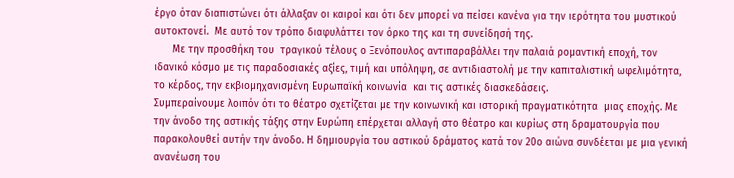έργο όταν διαπιστώνει ότι άλλαξαν οι καιροί και ότι δεν μπορεί να πείσει κανένα για την ιερότητα του μυστικού αυτοκτονεί.  Με αυτό τον τρόπο διαφυλάττει τον όρκο της και τη συνείδησή της.
      Με την προσθήκη του  τραγικού τέλους ο Ξενόπουλος αντιπαραβάλλει την παλαιά ρομαντική εποχή, τον ιδανικό κόσμο με τις παραδοσιακές αξίες, τιμή και υπόληψη, σε αντιδιαστολή με την καπιταλιστική ωφελιμότητα, το κέρδος, την εκβιομηχανισμένη Ευρωπαϊκή κοινωνία  και τις αστικές διασκεδάσεις.
Συμπεραίνουμε λοιπόν ότι το θέατρο σχετίζεται με την κοινωνική και ιστορική πραγματικότητα  μιας εποχής. Με την άνοδο της αστικής τάξης στην Ευρώπη επέρχεται αλλαγή στο θέατρο και κυρίως στη δραματουργία που παρακολουθεί αυτήν την άνοδο. Η δημιουργία του αστικού δράματος κατά τον 20ο αιώνα συνδέεται με μια γενική ανανέωση του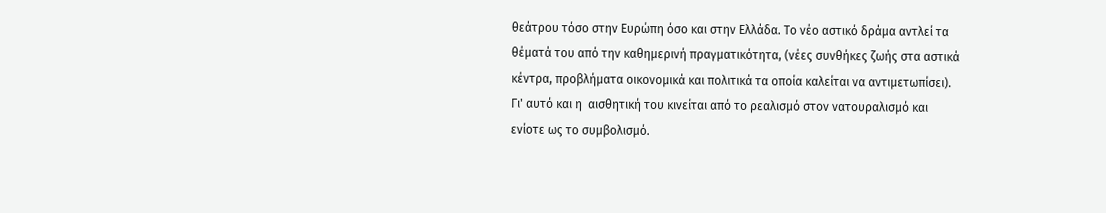θεάτρου τόσο στην Ευρώπη όσο και στην Ελλάδα. Το νέο αστικό δράμα αντλεί τα θέματά του από την καθημερινή πραγματικότητα, (νέες συνθήκες ζωής στα αστικά κέντρα, προβλήματα οικονομικά και πολιτικά τα οποία καλείται να αντιμετωπίσει). Γι' αυτό και η  αισθητική του κινείται από το ρεαλισμό στον νατουραλισμό και ενίοτε ως το συμβολισμό.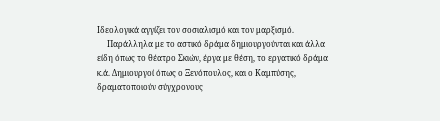Ιδεολογικά αγγίζει τον σοσιαλισμό και τον μαρξισμό.
     Παράλληλα με το αστικό δράμα δημιουργούνται και άλλα είδη όπως το θέατρο Σκιών, έργα με θέση, το εργατικό δράμα κ.ά. Δημιουργοί όπως ο Ξενόπουλος, και ο Καμπύσης, δραματοποιούν σύγχρονους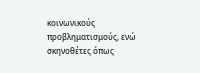κοινωνικούς προβληματισμούς, ενώ σκηνοθέτες όπως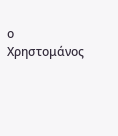ο Χρηστομάνος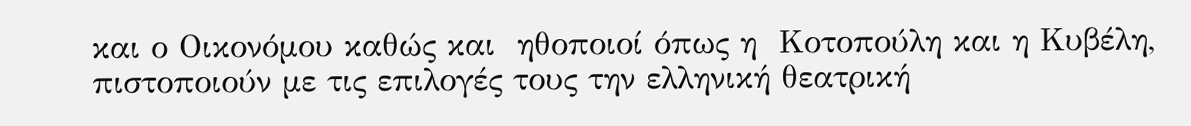και ο Οικονόμου καθώς και  ηθοποιοί όπως η  Κοτοπούλη και η Κυβέλη, πιστοποιούν με τις επιλογές τους την ελληνική θεατρική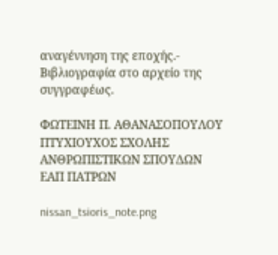αναγέννηση της εποχής.-
Βιβλιογραφία στο αρχείο της συγγραφέως.

ΦΩΤΕΙΝΗ Π. ΑΘΑΝΑΣΟΠΟΥΛΟΥ
ΠΤΥΧΙΟΥΧΟΣ ΣΧΟΛΗΣ
ΑΝΘΡΩΠΙΣΤΙΚΩΝ ΣΠΟΥΔΩΝ
ΕΑΠ ΠΑΤΡΩΝ

nissan_tsioris_note.png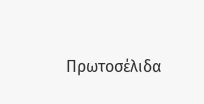Πρωτοσέλιδα